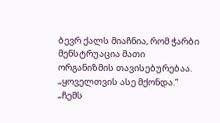ბევრ ქალს მიაჩნია, რომ ჭარბი მენსტრუაცია მათი ორგანიზმის თავისებურებაა.
„ყოველთვის ასე მქონდა.“
„ჩემს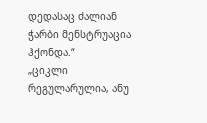დედასაც ძალიან ჭარბი მენსტრუაცია ჰქონდა.“
„ციკლი რეგულარულია, ანუ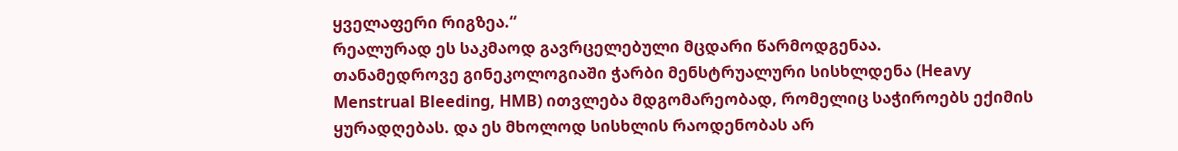ყველაფერი რიგზეა.“
რეალურად ეს საკმაოდ გავრცელებული მცდარი წარმოდგენაა.
თანამედროვე გინეკოლოგიაში ჭარბი მენსტრუალური სისხლდენა (Heavy Menstrual Bleeding, HMB) ითვლება მდგომარეობად, რომელიც საჭიროებს ექიმის ყურადღებას. და ეს მხოლოდ სისხლის რაოდენობას არ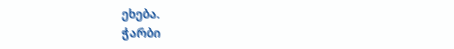ეხება.
ჭარბი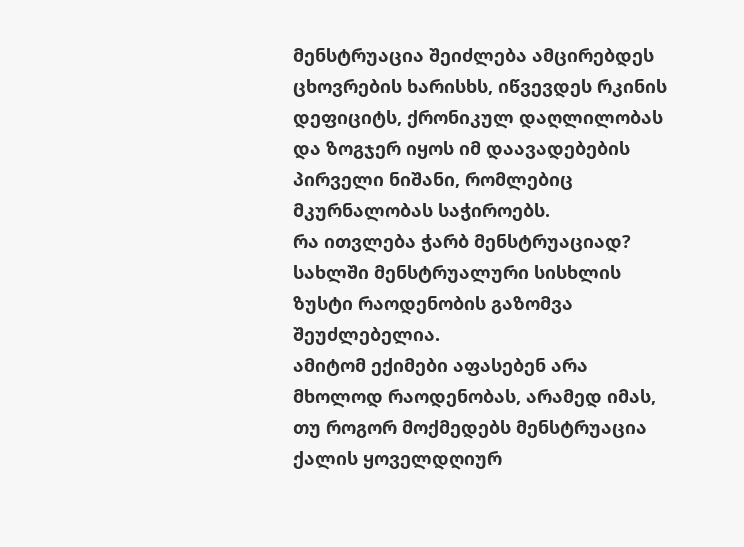მენსტრუაცია შეიძლება ამცირებდეს ცხოვრების ხარისხს, იწვევდეს რკინის დეფიციტს, ქრონიკულ დაღლილობას და ზოგჯერ იყოს იმ დაავადებების პირველი ნიშანი, რომლებიც მკურნალობას საჭიროებს.
რა ითვლება ჭარბ მენსტრუაციად?
სახლში მენსტრუალური სისხლის ზუსტი რაოდენობის გაზომვა შეუძლებელია.
ამიტომ ექიმები აფასებენ არა მხოლოდ რაოდენობას, არამედ იმას, თუ როგორ მოქმედებს მენსტრუაცია ქალის ყოველდღიურ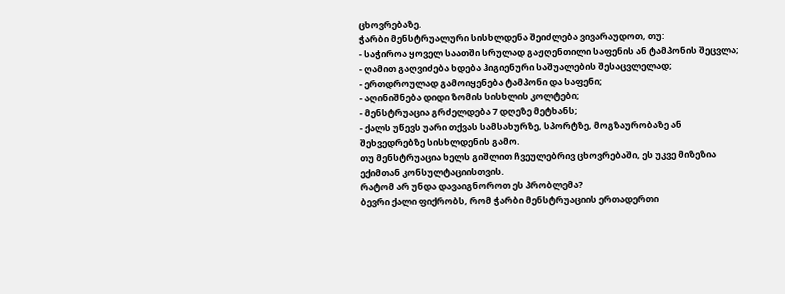ცხოვრებაზე.
ჭარბი მენსტრუალური სისხლდენა შეიძლება ვივარაუდოთ, თუ:
- საჭიროა ყოველ საათში სრულად გაჟღენთილი საფენის ან ტამპონის შეცვლა;
- ღამით გაღვიძება ხდება ჰიგიენური საშუალების შესაცვლელად;
- ერთდროულად გამოიყენება ტამპონი და საფენი;
- აღინიშნება დიდი ზომის სისხლის კოლტები;
- მენსტრუაცია გრძელდება 7 დღეზე მეტხანს;
- ქალს უწევს უარი თქვას სამსახურზე, სპორტზე, მოგზაურობაზე ან შეხვედრებზე სისხლდენის გამო.
თუ მენსტრუაცია ხელს გიშლით ჩვეულებრივ ცხოვრებაში, ეს უკვე მიზეზია ექიმთან კონსულტაციისთვის.
რატომ არ უნდა დავაიგნოროთ ეს პრობლემა?
ბევრი ქალი ფიქრობს, რომ ჭარბი მენსტრუაციის ერთადერთი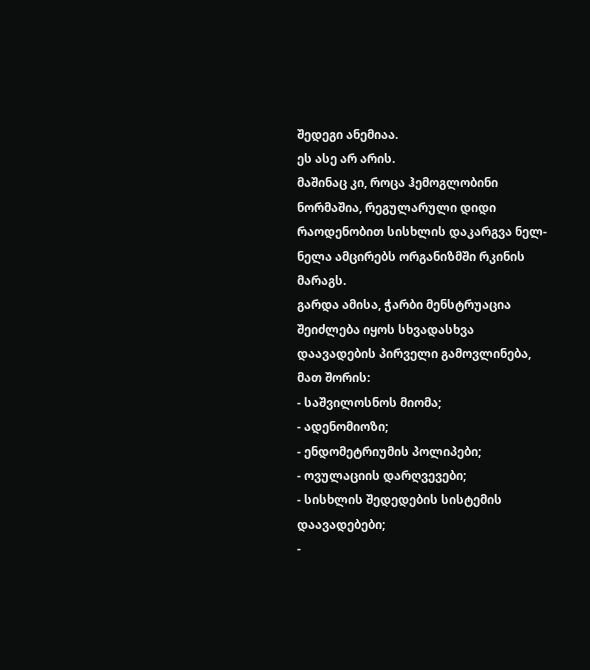შედეგი ანემიაა.
ეს ასე არ არის.
მაშინაც კი, როცა ჰემოგლობინი ნორმაშია, რეგულარული დიდი რაოდენობით სისხლის დაკარგვა ნელ-ნელა ამცირებს ორგანიზმში რკინის მარაგს.
გარდა ამისა, ჭარბი მენსტრუაცია შეიძლება იყოს სხვადასხვა დაავადების პირველი გამოვლინება, მათ შორის:
- საშვილოსნოს მიომა;
- ადენომიოზი;
- ენდომეტრიუმის პოლიპები;
- ოვულაციის დარღვევები;
- სისხლის შედედების სისტემის დაავადებები;
-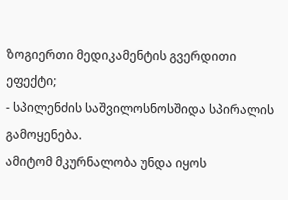ზოგიერთი მედიკამენტის გვერდითი ეფექტი;
- სპილენძის საშვილოსნოსშიდა სპირალის გამოყენება.
ამიტომ მკურნალობა უნდა იყოს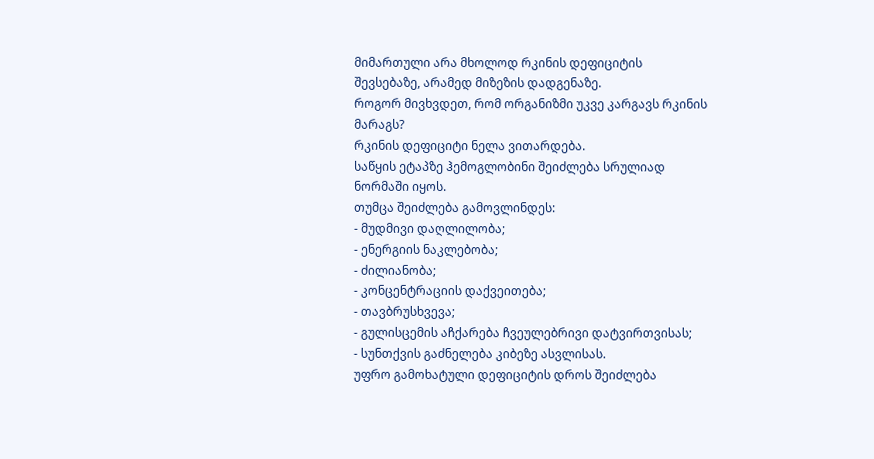მიმართული არა მხოლოდ რკინის დეფიციტის შევსებაზე, არამედ მიზეზის დადგენაზე.
როგორ მივხვდეთ, რომ ორგანიზმი უკვე კარგავს რკინის მარაგს?
რკინის დეფიციტი ნელა ვითარდება.
საწყის ეტაპზე ჰემოგლობინი შეიძლება სრულიად ნორმაში იყოს.
თუმცა შეიძლება გამოვლინდეს:
- მუდმივი დაღლილობა;
- ენერგიის ნაკლებობა;
- ძილიანობა;
- კონცენტრაციის დაქვეითება;
- თავბრუსხვევა;
- გულისცემის აჩქარება ჩვეულებრივი დატვირთვისას;
- სუნთქვის გაძნელება კიბეზე ასვლისას.
უფრო გამოხატული დეფიციტის დროს შეიძლება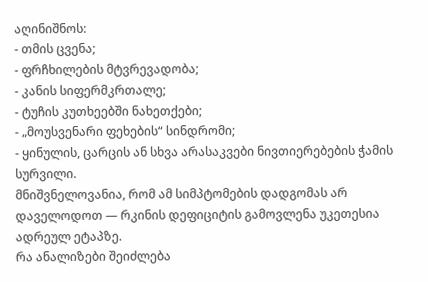აღინიშნოს:
- თმის ცვენა;
- ფრჩხილების მტვრევადობა;
- კანის სიფერმკრთალე;
- ტუჩის კუთხეებში ნახეთქები;
- „მოუსვენარი ფეხების“ სინდრომი;
- ყინულის, ცარცის ან სხვა არასაკვები ნივთიერებების ჭამის სურვილი.
მნიშვნელოვანია, რომ ამ სიმპტომების დადგომას არ დაველოდოთ — რკინის დეფიციტის გამოვლენა უკეთესია ადრეულ ეტაპზე.
რა ანალიზები შეიძლება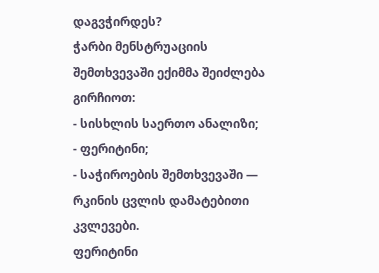დაგვჭირდეს?
ჭარბი მენსტრუაციის შემთხვევაში ექიმმა შეიძლება გირჩიოთ:
- სისხლის საერთო ანალიზი;
- ფერიტინი;
- საჭიროების შემთხვევაში — რკინის ცვლის დამატებითი კვლევები.
ფერიტინი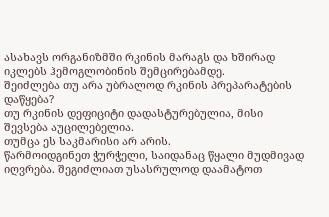ასახავს ორგანიზმში რკინის მარაგს და ხშირად იკლებს ჰემოგლობინის შემცირებამდე.
შეიძლება თუ არა უბრალოდ რკინის პრეპარატების დაწყება?
თუ რკინის დეფიციტი დადასტურებულია, მისი შევსება აუცილებელია.
თუმცა ეს საკმარისი არ არის.
წარმოიდგინეთ ჭურჭელი, საიდანაც წყალი მუდმივად იღვრება. შეგიძლიათ უსასრულოდ დაამატოთ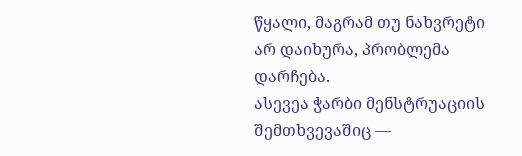წყალი, მაგრამ თუ ნახვრეტი არ დაიხურა, პრობლემა დარჩება.
ასევეა ჭარბი მენსტრუაციის შემთხვევაშიც —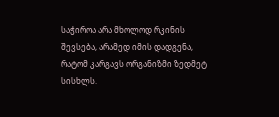საჭიროა არა მხოლოდ რკინის შევსება, არამედ იმის დადგენა, რატომ კარგავს ორგანიზმი ზედმეტ სისხლს.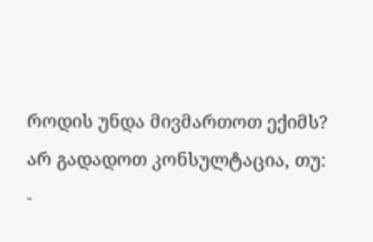როდის უნდა მივმართოთ ექიმს?
არ გადადოთ კონსულტაცია, თუ:
-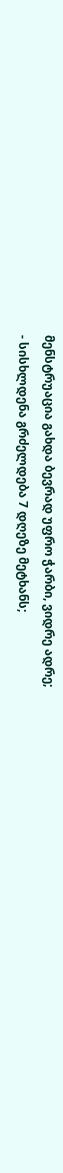მენსტრუაცია გახდა ბევრად უფრო ჭარბი, ვიდრე ადრე;
- სისხლდენა გრძელდება 7 დღეზე მეტხანს;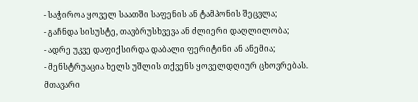- საჭიროა ყოველ საათში საფენის ან ტამპონის შეცვლა;
- გაჩნდა სისუსტე, თავბრუსხვევა ან ძლიერი დაღლილობა;
- ადრე უკვე დაფიქსირდა დაბალი ფერიტინი ან ანემია;
- მენსტრუაცია ხელს უშლის თქვენს ყოველდღიურ ცხოვრებას.
მთავარი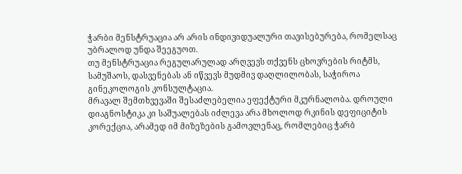ჭარბი მენსტრუაცია არ არის ინდივიდუალური თავისებურება, რომელსაც უბრალოდ უნდა შეეგუოთ.
თუ მენსტრუაცია რეგულარულად არღვევს თქვენს ცხოვრების რიტმს, სამუშაოს, დასვენებას ან იწვევს მუდმივ დაღლილობას, საჭიროა გინეკოლოგის კონსულტაცია.
მრავალ შემთხვევაში შესაძლებელია ეფექტური მკურნალობა. დროული დიაგნოსტიკა კი საშუალებას იძლევა არა მხოლოდ რკინის დეფიციტის კორექცია, არამედ იმ მიზეზების გამოვლენაც, რომლებიც ჭარბ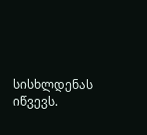სისხლდენას იწვევს.